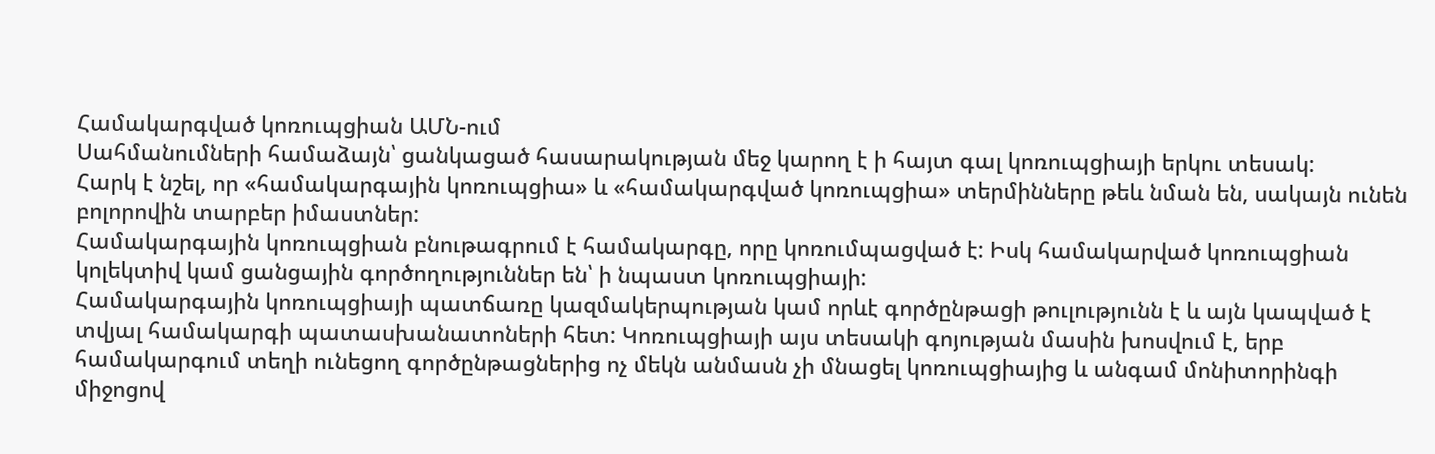Համակարգված կոռուպցիան ԱՄՆ-ում
Սահմանումների համաձայն՝ ցանկացած հասարակության մեջ կարող է ի հայտ գալ կոռուպցիայի երկու տեսակ:
Հարկ է նշել, որ «համակարգային կոռուպցիա» և «համակարգված կոռուպցիա» տերմինները թեև նման են, սակայն ունեն բոլորովին տարբեր իմաստներ:
Համակարգային կոռուպցիան բնութագրում է համակարգը, որը կոռումպացված է: Իսկ համակարված կոռուպցիան կոլեկտիվ կամ ցանցային գործողություններ են՝ ի նպաստ կոռուպցիայի:
Համակարգային կոռուպցիայի պատճառը կազմակերպության կամ որևէ գործընթացի թուլությունն է և այն կապված է տվյալ համակարգի պատասխանատոների հետ: Կոռուպցիայի այս տեսակի գոյության մասին խոսվում է, երբ համակարգում տեղի ունեցող գործընթացներից ոչ մեկն անմասն չի մնացել կոռուպցիայից և անգամ մոնիտորինգի միջոցով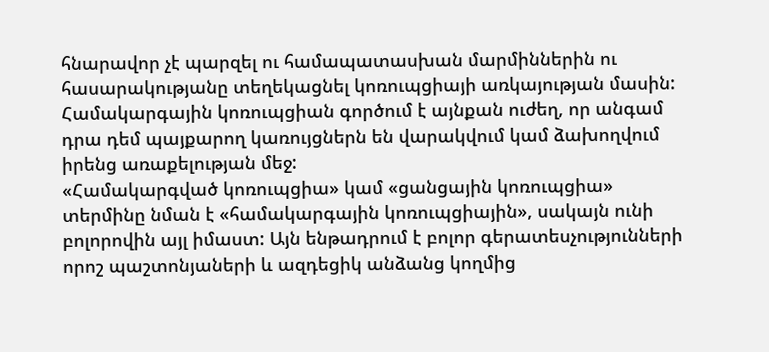հնարավոր չէ պարզել ու համապատասխան մարմիններին ու հասարակությանը տեղեկացնել կոռուպցիայի առկայության մասին:
Համակարգային կոռուպցիան գործում է այնքան ուժեղ, որ անգամ դրա դեմ պայքարող կառույցներն են վարակվում կամ ձախողվում իրենց առաքելության մեջ:
«Համակարգված կոռուպցիա» կամ «ցանցային կոռուպցիա» տերմինը նման է «համակարգային կոռուպցիային», սակայն ունի բոլորովին այլ իմաստ: Այն ենթադրում է բոլոր գերատեսչությունների որոշ պաշտոնյաների և ազդեցիկ անձանց կողմից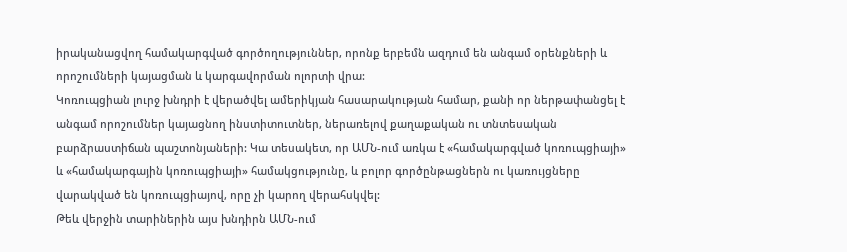իրականացվող համակարգված գործողություններ, որոնք երբեմն ազդում են անգամ օրենքների և որոշումների կայացման և կարգավորման ոլորտի վրա:
Կոռուպցիան լուրջ խնդրի է վերածվել ամերիկյան հասարակության համար, քանի որ ներթափանցել է անգամ որոշումներ կայացնող ինստիտուտներ, ներառելով քաղաքական ու տնտեսական բարձրաստիճան պաշտոնյաների: Կա տեսակետ, որ ԱՄՆ-ում առկա է «համակարգված կոռուպցիայի» և «համակարգային կոռուպցիայի» համակցությունը, և բոլոր գործընթացներն ու կառույցները վարակված են կոռուպցիայով, որը չի կարող վերահսկվել:
Թեև վերջին տարիներին այս խնդիրն ԱՄՆ-ում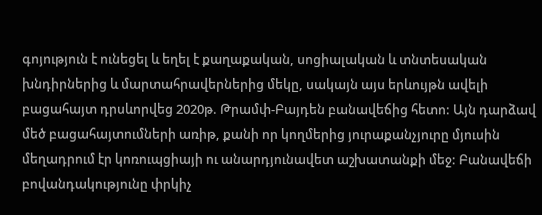գոյություն է ունեցել և եղել է քաղաքական, սոցիալական և տնտեսական խնդիրներից և մարտահրավերներից մեկը, սակայն այս երևույթն ավելի բացահայտ դրսևորվեց 2020թ. Թրամփ-Բայդեն բանավեճից հետո: Այն դարձավ մեծ բացահայտումների առիթ, քանի որ կողմերից յուրաքանչյուրը մյուսին մեղադրում էր կոռուպցիայի ու անարդյունավետ աշխատանքի մեջ: Բանավեճի բովանդակությունը փրկիչ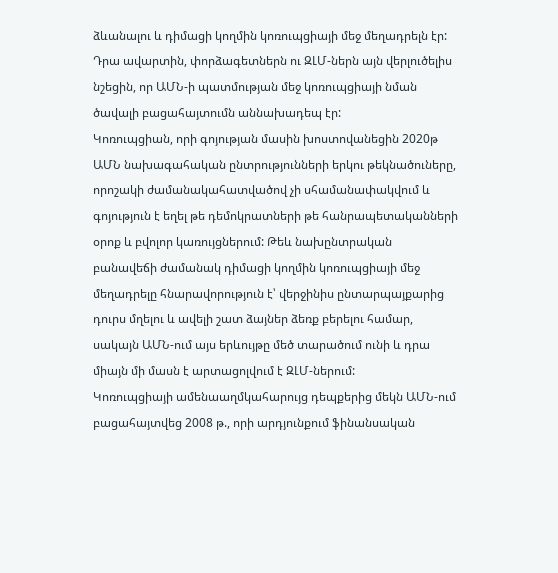ձևանալու և դիմացի կողմին կոռուպցիայի մեջ մեղադրելն էր: Դրա ավարտին, փորձագետներն ու ԶԼՄ-ներն այն վերլուծելիս նշեցին, որ ԱՄՆ-ի պատմության մեջ կոռուպցիայի նման ծավալի բացահայտումն աննախադեպ էր:
Կոռուպցիան, որի գոյության մասին խոստովանեցին 2020թ ԱՄՆ նախագահական ընտրությունների երկու թեկնածուները, որոշակի ժամանակահատվածով չի սհամանափակվում և գոյություն է եղել թե դեմոկրատների թե հանրապետականների օրոք և բվոլոր կառույցներում: Թեև նախընտրական բանավեճի ժամանակ դիմացի կողմին կոռուպցիայի մեջ մեղադրելը հնարավորություն է՝ վերջինիս ընտարպայքարից դուրս մղելու և ավելի շատ ձայներ ձեռք բերելու համար, սակայն ԱՄՆ-ում այս երևույթը մեծ տարածում ունի և դրա միայն մի մասն է արտացոլվում է ԶԼՄ-ներում:
Կոռուպցիայի ամենաաղմկահարույց դեպքերից մեկն ԱՄՆ-ում բացահայտվեց 2008 թ., որի արդյունքում ֆինանսական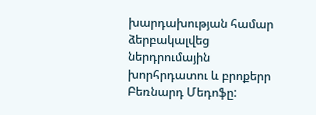խարդախության համար ձերբակալվեց ներդրումային խորհրդատու և բրոքերր Բեռնարդ Մեդոֆը: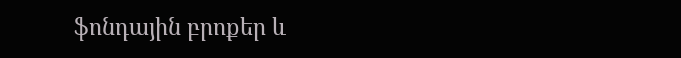ֆոնդային բրոքեր և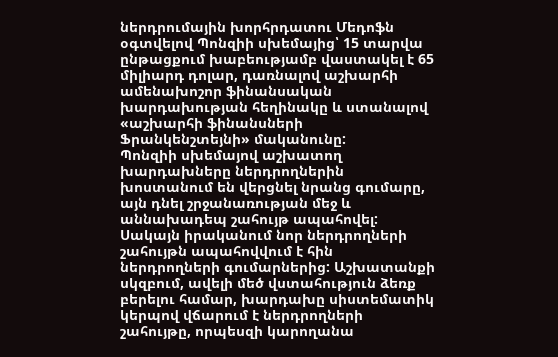ներդրումային խորհրդատու Մեդոֆն օգտվելով Պոնզիի սխեմայից՝ 15 տարվա ընթացքում խաբեությամբ վաստակել է 65 միլիարդ դոլար, դառնալով աշխարհի ամենախոշոր ֆինանսական խարդախության հեղինակը և ստանալով «աշխարհի ֆինանսների Ֆրանկենշտեյնի» մականունը:
Պոնզիի սխեմայով աշխատող խարդախները ներդրողներին խոստանում են վերցնել նրանց գումարը, այն դնել շրջանառության մեջ և աննախադեպ շահույթ ապահովել: Սակայն իրականում նոր ներդրողների շահույթն ապահովվում է հին ներդրողների գումարներից: Աշխատանքի սկզբում, ավելի մեծ վստահություն ձեռք բերելու համար, խարդախը սիստեմատիկ կերպով վճարում է ներդրողների շահույթը, որպեսզի կարողանա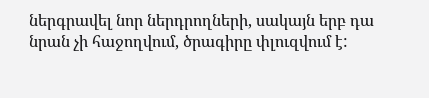ներգրավել նոր ներդրողների, սակայն երբ դա նրան չի հաջողվում, ծրագիրը փլուզվում է: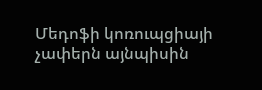Մեդոֆի կոռուպցիայի չափերն այնպիսին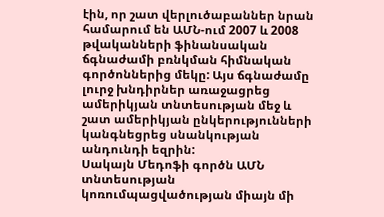էին, որ շատ վերլուծաբաններ նրան համարում են ԱՄՆ-ում 2007 և 2008 թվականների ֆինանսական ճգնաժամի բռնկման հիմնական գործոններից մեկը: Այս ճգնաժամը լուրջ խնդիրներ առաջացրեց ամերիկյան տնտեսության մեջ և շատ ամերիկյան ընկերությունների կանգնեցրեց սնանկության անդունդի եզրին:
Սակայն Մեդոֆի գործն ԱՄՆ տնտեսության կոռումպացվածության միայն մի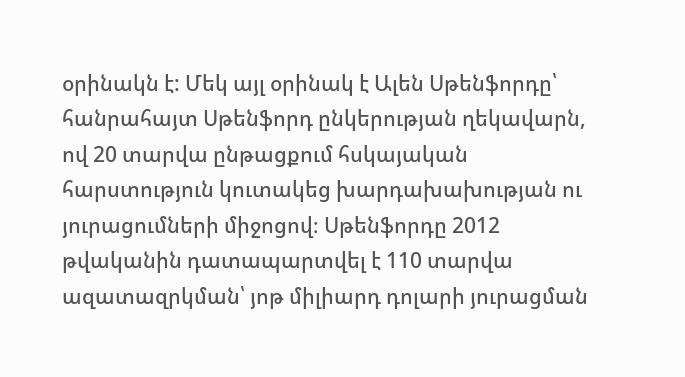օրինակն է: Մեկ այլ օրինակ է Ալեն Սթենֆորդը՝ հանրահայտ Սթենֆորդ ընկերության ղեկավարն, ով 20 տարվա ընթացքում հսկայական հարստություն կուտակեց խարդախախության ու յուրացումների միջոցով։ Սթենֆորդը 2012 թվականին դատապարտվել է 110 տարվա ազատազրկման՝ յոթ միլիարդ դոլարի յուրացման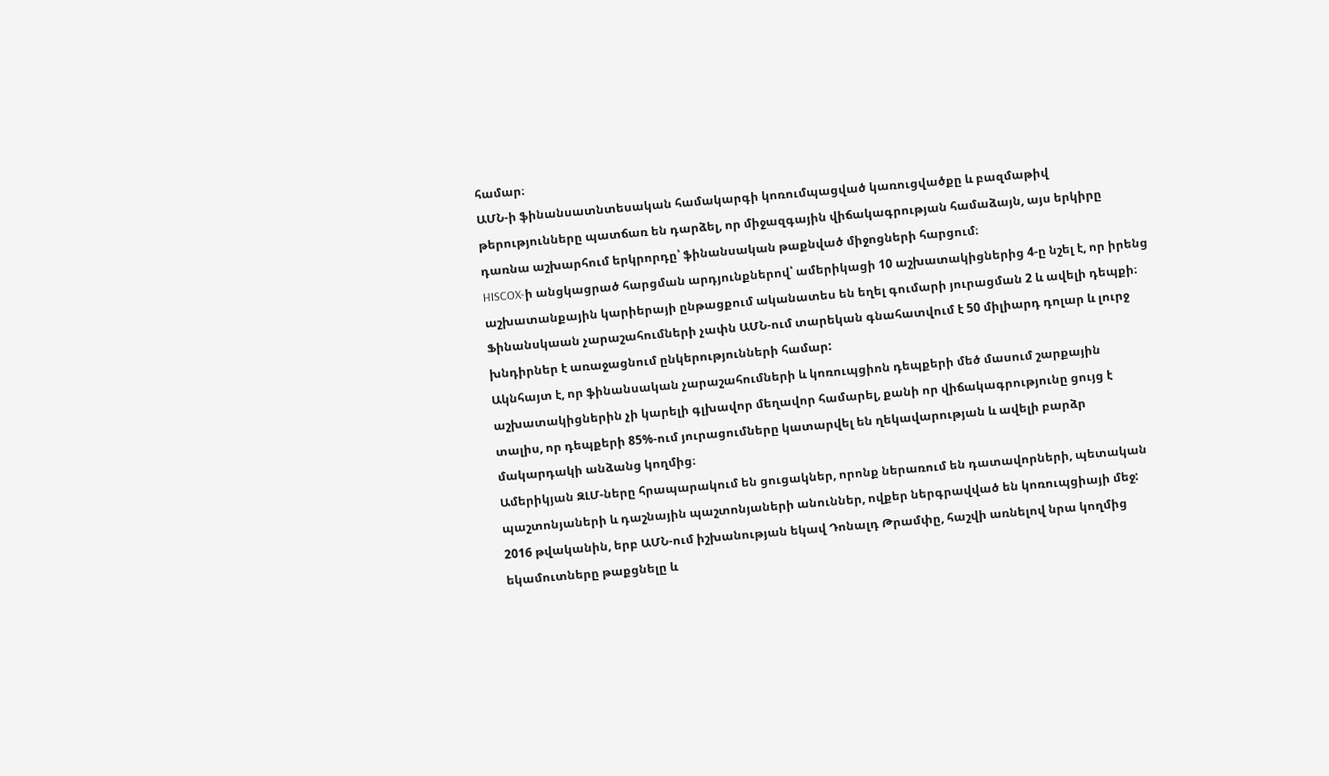համար։
ԱՄՆ-ի ֆինանսատնտեսական համակարգի կոռումպացված կառուցվածքը և բազմաթիվ թերությունները պատճառ են դարձել, որ միջազգային վիճակագրության համաձայն, այս երկիրը դառնա աշխարհում երկրորդը՝ ֆինանսական թաքնված միջոցների հարցում։
HISCOX-ի անցկացրած հարցման արդյունքներով՝ ամերիկացի 10 աշխատակիցներից 4-ը նշել է, որ իրենց աշխատանքային կարիերայի ընթացքում ականատես են եղել գումարի յուրացման 2 և ավելի դեպքի։ Ֆինանսկաան չարաշահումների չափն ԱՄՆ-ում տարեկան գնահատվում է 50 միլիարդ դոլար և լուրջ խնդիրներ է առաջացնում ընկերությունների համար:
Ակնհայտ է, որ ֆինանսական չարաշահումների և կոռուպցիոն դեպքերի մեծ մասում շարքային աշխատակիցներին չի կարելի գլխավոր մեղավոր համարել, քանի որ վիճակագրությունը ցույց է տալիս, որ դեպքերի 85%-ում յուրացումները կատարվել են ղեկավարության և ավելի բարձր մակարդակի անձանց կողմից։
Ամերիկյան ԶԼՄ-ները հրապարակում են ցուցակներ, որոնք ներառում են դատավորների, պետական պաշտոնյաների և դաշնային պաշտոնյաների անուններ, ովքեր ներգրավված են կոռուպցիայի մեջ:
2016 թվականին, երբ ԱՄՆ-ում իշխանության եկավ Դոնալդ Թրամփը, հաշվի առնելով նրա կողմից եկամուտները թաքցնելը և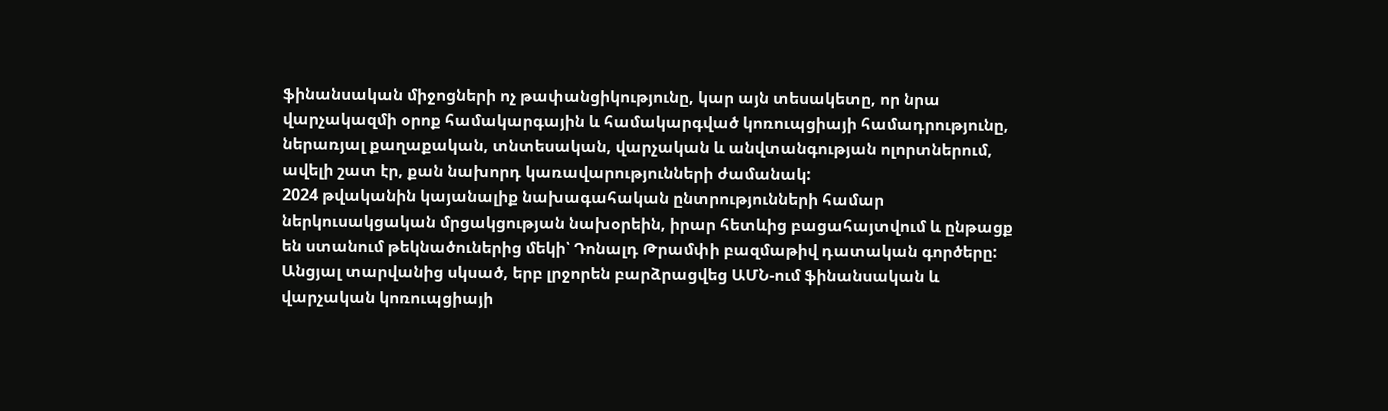ֆինանսական միջոցների ոչ թափանցիկությունը, կար այն տեսակետը, որ նրա վարչակազմի օրոք համակարգային և համակարգված կոռուպցիայի համադրությունը, ներառյալ քաղաքական, տնտեսական, վարչական և անվտանգության ոլորտներում, ավելի շատ էր, քան նախորդ կառավարությունների ժամանակ:
2024 թվականին կայանալիք նախագահական ընտրությունների համար ներկուսակցական մրցակցության նախօրեին, իրար հետևից բացահայտվում և ընթացք են ստանում թեկնածուներից մեկի՝ Դոնալդ Թրամփի բազմաթիվ դատական գործերը: Անցյալ տարվանից սկսած, երբ լրջորեն բարձրացվեց ԱՄՆ-ում ֆինանսական և վարչական կոռուպցիայի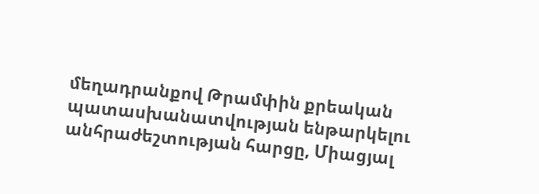մեղադրանքով Թրամփին քրեական պատասխանատվության ենթարկելու անհրաժեշտության հարցը, Միացյալ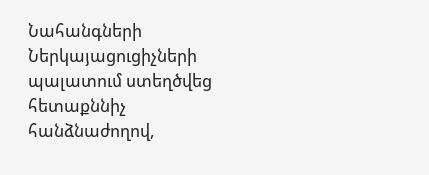Նահանգների Ներկայացուցիչների պալատում ստեղծվեց հետաքննիչ հանձնաժողով,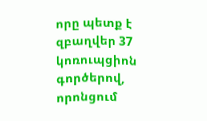որը պետք է զբաղվեր 37 կոռուպցիոն գործերով, որոնցում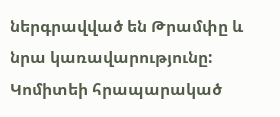ներգրավված են Թրամփը և նրա կառավարությունը:
Կոմիտեի հրապարակած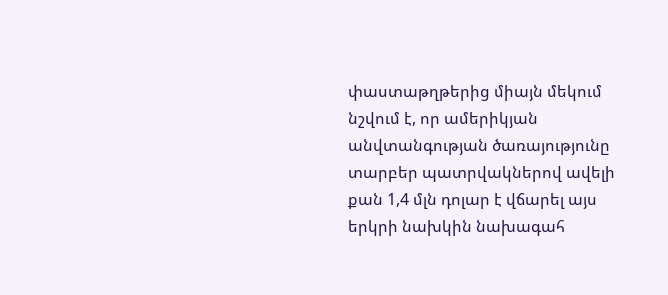փաստաթղթերից միայն մեկում նշվում է, որ ամերիկյան անվտանգության ծառայությունը տարբեր պատրվակներով ավելի քան 1,4 մլն դոլար է վճարել այս երկրի նախկին նախագահ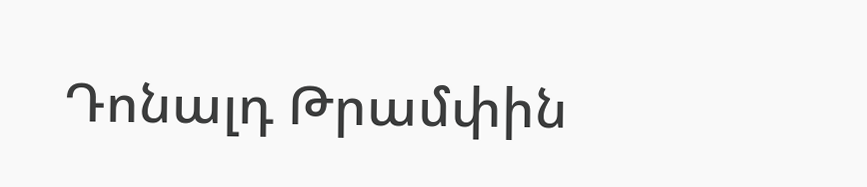Դոնալդ Թրամփին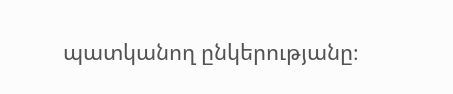պատկանող ընկերությանը։